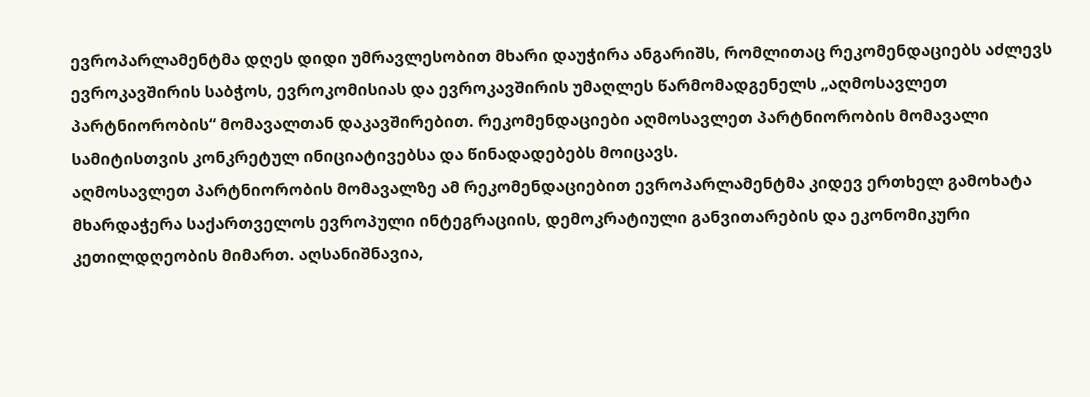ევროპარლამენტმა დღეს დიდი უმრავლესობით მხარი დაუჭირა ანგარიშს, რომლითაც რეკომენდაციებს აძლევს ევროკავშირის საბჭოს, ევროკომისიას და ევროკავშირის უმაღლეს წარმომადგენელს „აღმოსავლეთ პარტნიორობის“ მომავალთან დაკავშირებით. რეკომენდაციები აღმოსავლეთ პარტნიორობის მომავალი სამიტისთვის კონკრეტულ ინიციატივებსა და წინადადებებს მოიცავს.
აღმოსავლეთ პარტნიორობის მომავალზე ამ რეკომენდაციებით ევროპარლამენტმა კიდევ ერთხელ გამოხატა მხარდაჭერა საქართველოს ევროპული ინტეგრაციის, დემოკრატიული განვითარების და ეკონომიკური კეთილდღეობის მიმართ. აღსანიშნავია,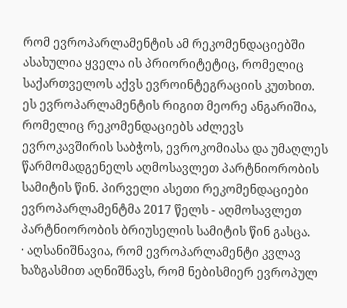რომ ევროპარლამენტის ამ რეკომენდაციებში ასახულია ყველა ის პრიორიტეტიც, რომელიც საქართველოს აქვს ევროინტეგრაციის კუთხით.
ეს ევროპარლამენტის რიგით მეორე ანგარიშია, რომელიც რეკომენდაციებს აძლევს ევროკავშირის საბჭოს, ევროკომიასა და უმაღლეს წარმომადგენელს აღმოსავლეთ პარტნიორობის სამიტის წინ. პირველი ასეთი რეკომენდაციები ევროპარლამენტმა 2017 წელს - აღმოსავლეთ პარტნიორობის ბრიუსელის სამიტის წინ გასცა.
· აღსანიშნავია, რომ ევროპარლამენტი კვლავ ხაზგასმით აღნიშნავს, რომ ნებისმიერ ევროპულ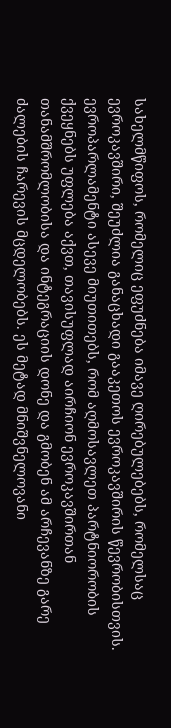სახელმწიფოს, რომელიც ეფუძნება იმავე ღირებულებებს, რომელსაც ევროკავშირი, შეუძლია განაცხადი გააკეთოს ევროკავშირის წევრობისთვის. ევროპარლამენტი ასევე მიუთითებს, რომ აღმოსავლეთ პარტნიორობის ქვეყნებს უფლება აქვთ, თავისუფლად აირჩიონ ევროკავშირთან თანამშრომლობისა და ინტეგრაციის დონე და გმობენ ამ არჩევანზე გარე ძალების ჩარევის მცდელობებს. ეს მეტად მნიშვნელოვანი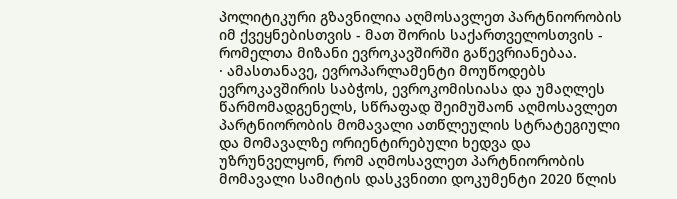პოლიტიკური გზავნილია აღმოსავლეთ პარტნიორობის იმ ქვეყნებისთვის - მათ შორის საქართველოსთვის - რომელთა მიზანი ევროკავშირში გაწევრიანებაა.
· ამასთანავე, ევროპარლამენტი მოუწოდებს ევროკავშირის საბჭოს, ევროკომისიასა და უმაღლეს წარმომადგენელს, სწრაფად შეიმუშაონ აღმოსავლეთ პარტნიორობის მომავალი ათწლეულის სტრატეგიული და მომავალზე ორიენტირებული ხედვა და უზრუნველყონ, რომ აღმოსავლეთ პარტნიორობის მომავალი სამიტის დასკვნითი დოკუმენტი 2020 წლის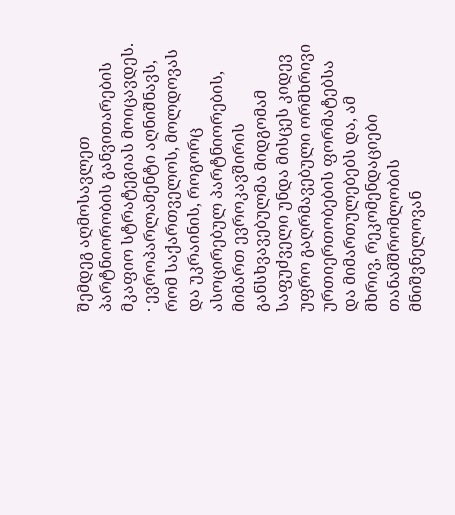შემდეგ აღმოსავლეთ პარტნიორობის განვითარების მკაფიო სტრატეგიას მოიცავდეს.
· ევროპარლამენტი აღნიშნავს, რომ საქართველოს, მოლდოვას და უკრაინის, როგორც ასოცირებულ პარტნიორების, მიმართ ევროკავშირის განსხვავებულმა მიდგომამ საფუძველი უნდა მისცეს კიდევ უფრო გაღრმავებული ორმხრივი ურთიერთობების ფორმატებსა და მიმართულებებს და, ამ მხრივ, რეკომენდაციები თანამშრომლობის მნიშვნელოვან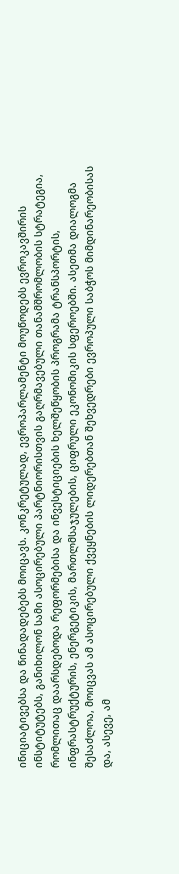ინიციატივებსა და წინადადებებს მოიცავს. კონკრეტულად, ევროპარლამენტი მოუწოდებს ევროკავშირის ინსტიტუტებს, განიხილონ სამი ასოცირებული პარტნიორისთვის გაღრმავებული თანამშრომლობის სტრატეგია, რომლითაც დაარსდებოდა რეფორმებისა და ინვესტიციების ხელშეწყობის პროგრამა ტრანსპორტის, ინფრასტრუქტურის, ენერგეტიკის, მართლმსაჯულების, ციფრული ეკონომიკის სფეროებში. ასეთმა დიალოგმა შესაძლოა, მოიცვას ამ ასოცირებული ქვეყნების ლიდერებთან შეხვედრები ევროპული საბჭოს მიმდინარეობისას და, ასევე, ამ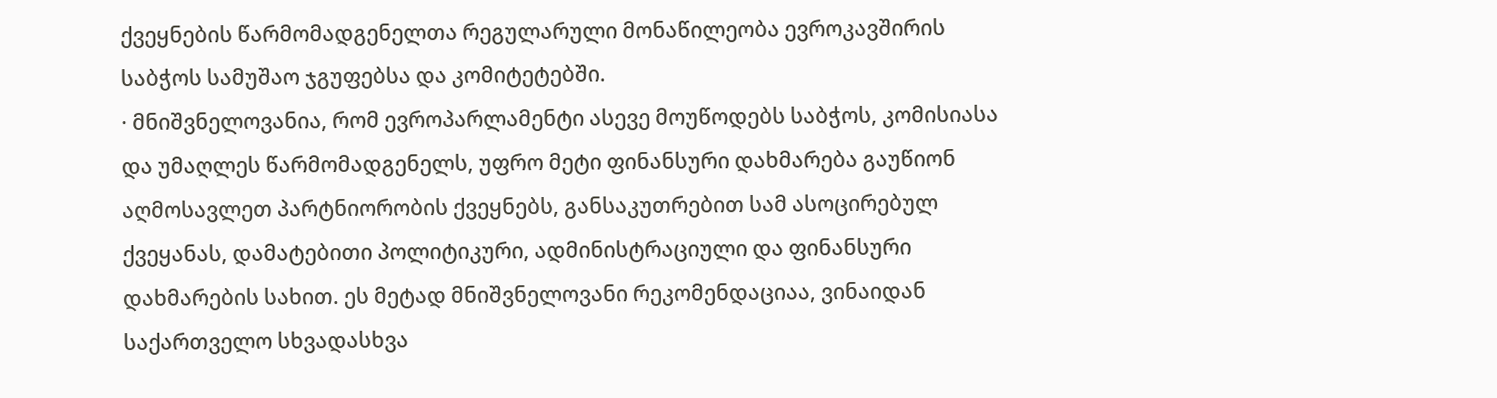ქვეყნების წარმომადგენელთა რეგულარული მონაწილეობა ევროკავშირის საბჭოს სამუშაო ჯგუფებსა და კომიტეტებში.
· მნიშვნელოვანია, რომ ევროპარლამენტი ასევე მოუწოდებს საბჭოს, კომისიასა და უმაღლეს წარმომადგენელს, უფრო მეტი ფინანსური დახმარება გაუწიონ აღმოსავლეთ პარტნიორობის ქვეყნებს, განსაკუთრებით სამ ასოცირებულ ქვეყანას, დამატებითი პოლიტიკური, ადმინისტრაციული და ფინანსური დახმარების სახით. ეს მეტად მნიშვნელოვანი რეკომენდაციაა, ვინაიდან საქართველო სხვადასხვა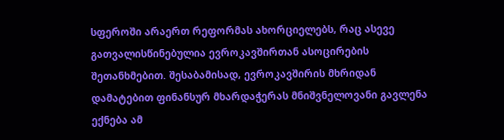სფეროში არაერთ რეფორმას ახორციელებს, რაც ასევე გათვალისწინებულია ევროკავშირთან ასოცირების შეთანხმებით. შესაბამისად, ევროკავშირის მხრიდან დამატებით ფინანსურ მხარდაჭერას მნიშვნელოვანი გავლენა ექნება ამ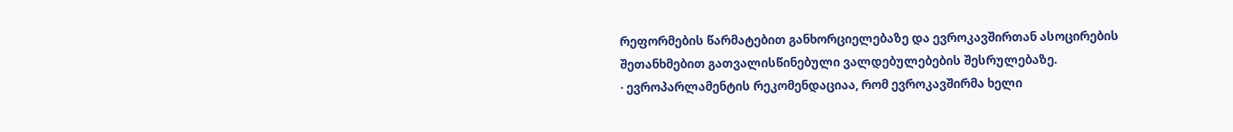რეფორმების წარმატებით განხორციელებაზე და ევროკავშირთან ასოცირების შეთანხმებით გათვალისწინებული ვალდებულებების შესრულებაზე.
· ევროპარლამენტის რეკომენდაციაა, რომ ევროკავშირმა ხელი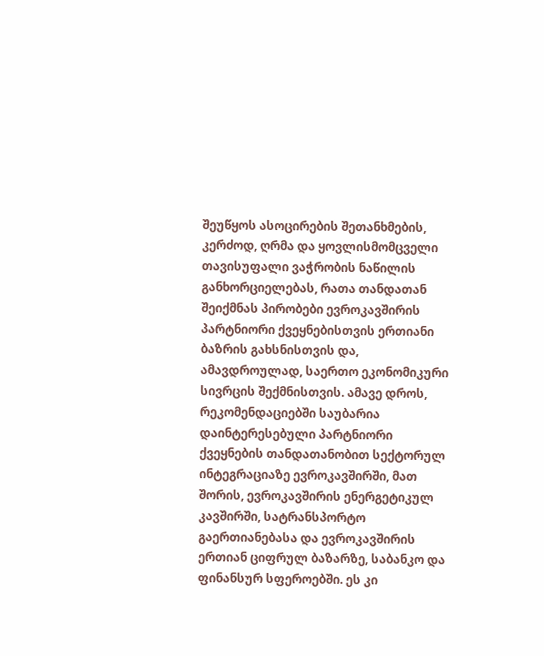შეუწყოს ასოცირების შეთანხმების, კერძოდ, ღრმა და ყოვლისმომცველი თავისუფალი ვაჭრობის ნაწილის განხორციელებას, რათა თანდათან შეიქმნას პირობები ევროკავშირის პარტნიორი ქვეყნებისთვის ერთიანი ბაზრის გახსნისთვის და, ამავდროულად, საერთო ეკონომიკური სივრცის შექმნისთვის. ამავე დროს, რეკომენდაციებში საუბარია დაინტერესებული პარტნიორი ქვეყნების თანდათანობით სექტორულ ინტეგრაციაზე ევროკავშირში, მათ შორის, ევროკავშირის ენერგეტიკულ კავშირში, სატრანსპორტო გაერთიანებასა და ევროკავშირის ერთიან ციფრულ ბაზარზე, საბანკო და ფინანსურ სფეროებში. ეს კი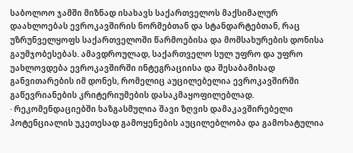საბოლოო ჯამში მიზნად ისახავს საქართველოს მაქსიმალურ დაახლოებას ევროკავშირის ნორმებთან და სტანდარტებთან, რაც უზრუნველყოფს საქართველოში წარმოებისა და მომსახურების დონისა გაუმჯობესებას. ამავდროულად, საქართველო სულ უფრო და უფრო უახლოვდება ევროკავშირში ინტეგრაციისა და შესაბამისად განვითარების იმ დონეს, რომელიც აუცილებელია ევროკავშირში გაწევრიანების კრიტერიუმების დასაკმაყოფილებლად.
· რეკომენდაციებში ხაზგასმულია შავი ზღვის დამაკავშირებელი პოტენციალის უკეთესად გამოყენების აუცილებლობა და გამოხატულია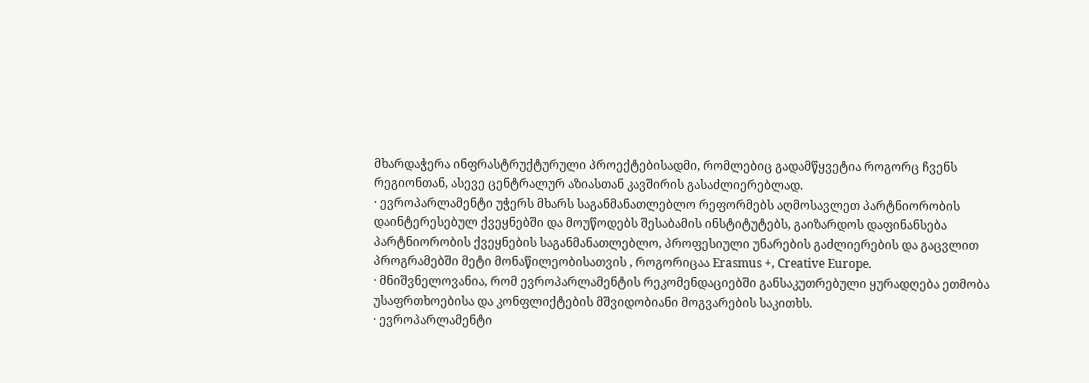მხარდაჭერა ინფრასტრუქტურული პროექტებისადმი, რომლებიც გადამწყვეტია როგორც ჩვენს რეგიონთან, ასევე ცენტრალურ აზიასთან კავშირის გასაძლიერებლად.
· ევროპარლამენტი უჭერს მხარს საგანმანათლებლო რეფორმებს აღმოსავლეთ პარტნიორობის დაინტერესებულ ქვეყნებში და მოუწოდებს შესაბამის ინსტიტუტებს, გაიზარდოს დაფინანსება პარტნიორობის ქვეყნების საგანმანათლებლო, პროფესიული უნარების გაძლიერების და გაცვლით პროგრამებში მეტი მონაწილეობისათვის , როგორიცაა Erasmus +, Creative Europe.
· მნიშვნელოვანია, რომ ევროპარლამენტის რეკომენდაციებში განსაკუთრებული ყურადღება ეთმობა უსაფრთხოებისა და კონფლიქტების მშვიდობიანი მოგვარების საკითხს.
· ევროპარლამენტი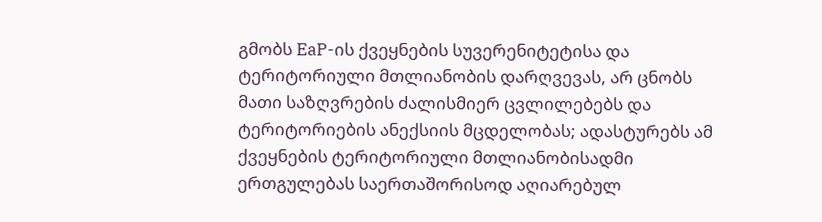გმობს EaP-ის ქვეყნების სუვერენიტეტისა და ტერიტორიული მთლიანობის დარღვევას, არ ცნობს მათი საზღვრების ძალისმიერ ცვლილებებს და ტერიტორიების ანექსიის მცდელობას; ადასტურებს ამ ქვეყნების ტერიტორიული მთლიანობისადმი ერთგულებას საერთაშორისოდ აღიარებულ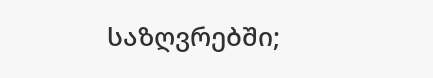საზღვრებში;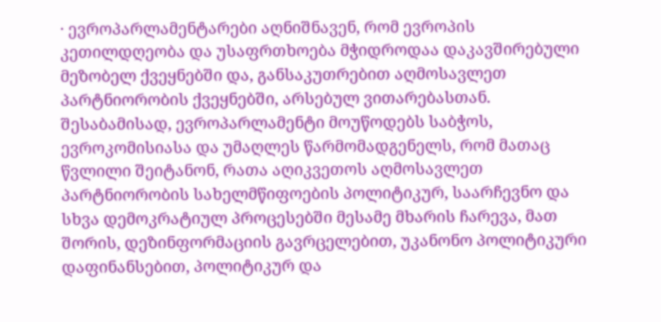· ევროპარლამენტარები აღნიშნავენ, რომ ევროპის კეთილდღეობა და უსაფრთხოება მჭიდროდაა დაკავშირებული მეზობელ ქვეყნებში და, განსაკუთრებით აღმოსავლეთ პარტნიორობის ქვეყნებში, არსებულ ვითარებასთან. შესაბამისად, ევროპარლამენტი მოუწოდებს საბჭოს, ევროკომისიასა და უმაღლეს წარმომადგენელს, რომ მათაც წვლილი შეიტანონ, რათა აღიკვეთოს აღმოსავლეთ პარტნიორობის სახელმწიფოების პოლიტიკურ, საარჩევნო და სხვა დემოკრატიულ პროცესებში მესამე მხარის ჩარევა, მათ შორის, დეზინფორმაციის გავრცელებით, უკანონო პოლიტიკური დაფინანსებით, პოლიტიკურ და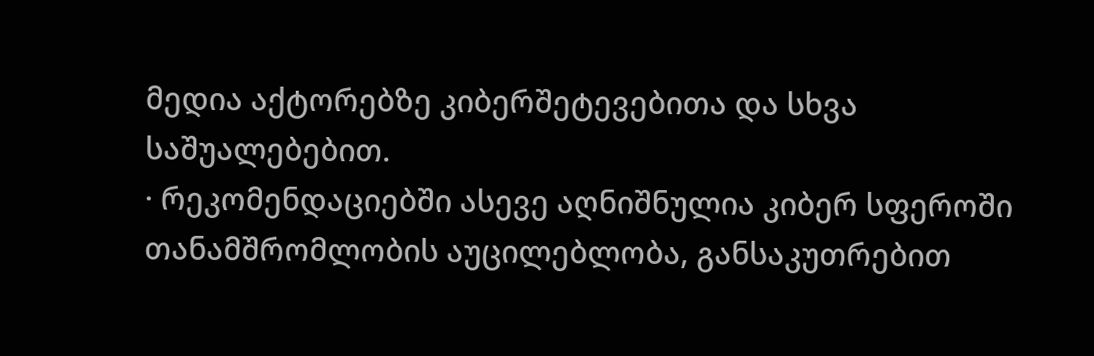მედია აქტორებზე კიბერშეტევებითა და სხვა საშუალებებით.
· რეკომენდაციებში ასევე აღნიშნულია კიბერ სფეროში თანამშრომლობის აუცილებლობა, განსაკუთრებით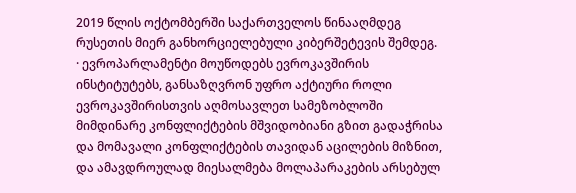2019 წლის ოქტომბერში საქართველოს წინააღმდეგ რუსეთის მიერ განხორციელებული კიბერშეტევის შემდეგ.
· ევროპარლამენტი მოუწოდებს ევროკავშირის ინსტიტუტებს, განსაზღვრონ უფრო აქტიური როლი ევროკავშირისთვის აღმოსავლეთ სამეზობლოში მიმდინარე კონფლიქტების მშვიდობიანი გზით გადაჭრისა და მომავალი კონფლიქტების თავიდან აცილების მიზნით, და ამავდროულად მიესალმება მოლაპარაკების არსებულ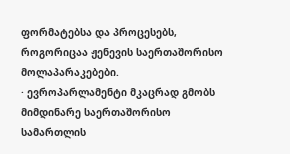ფორმატებსა და პროცესებს, როგორიცაა ჟენევის საერთაშორისო მოლაპარაკებები.
· ევროპარლამენტი მკაცრად გმობს მიმდინარე საერთაშორისო სამართლის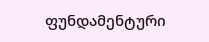ფუნდამენტური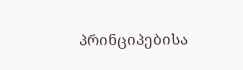პრინციპებისა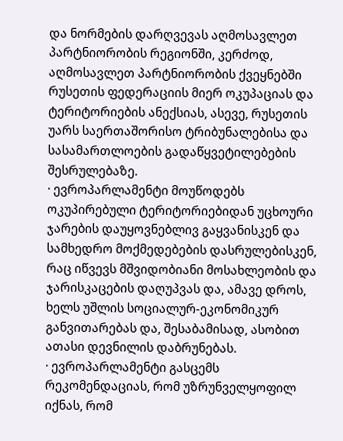და ნორმების დარღვევას აღმოსავლეთ პარტნიორობის რეგიონში, კერძოდ, აღმოსავლეთ პარტნიორობის ქვეყნებში რუსეთის ფედერაციის მიერ ოკუპაციას და ტერიტორიების ანექსიას, ასევე, რუსეთის უარს საერთაშორისო ტრიბუნალებისა და სასამართლოების გადაწყვეტილებების შესრულებაზე.
· ევროპარლამენტი მოუწოდებს ოკუპირებული ტერიტორიებიდან უცხოური ჯარების დაუყოვნებლივ გაყვანისკენ და სამხედრო მოქმედებების დასრულებისკენ, რაც იწვევს მშვიდობიანი მოსახლეობის და ჯარისკაცების დაღუპვას და, ამავე დროს, ხელს უშლის სოციალურ-ეკონომიკურ განვითარებას და, შესაბამისად, ასობით ათასი დევნილის დაბრუნებას.
· ევროპარლამენტი გასცემს რეკომენდაციას, რომ უზრუნველყოფილ იქნას, რომ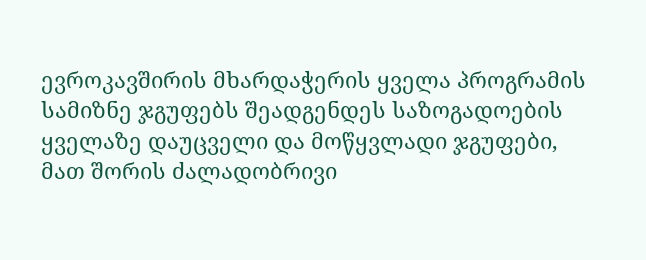ევროკავშირის მხარდაჭერის ყველა პროგრამის სამიზნე ჯგუფებს შეადგენდეს საზოგადოების ყველაზე დაუცველი და მოწყვლადი ჯგუფები, მათ შორის ძალადობრივი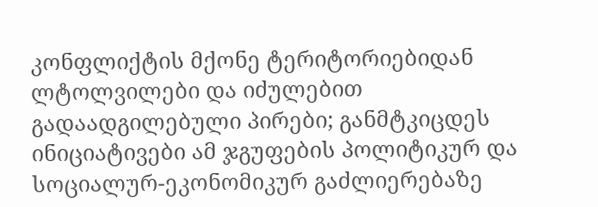კონფლიქტის მქონე ტერიტორიებიდან ლტოლვილები და იძულებით გადაადგილებული პირები; განმტკიცდეს ინიციატივები ამ ჯგუფების პოლიტიკურ და სოციალურ-ეკონომიკურ გაძლიერებაზე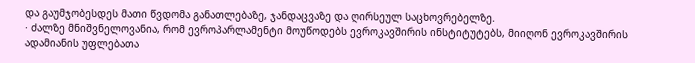და გაუმჯობესდეს მათი წვდომა განათლებაზე, ჯანდაცვაზე და ღირსეულ საცხოვრებელზე.
· ძალზე მნიშვნელოვანია, რომ ევროპარლამენტი მოუწოდებს ევროკავშირის ინსტიტუტებს, მიიღონ ევროკავშირის ადამიანის უფლებათა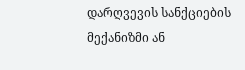დარღვევის სანქციების მექანიზმი ან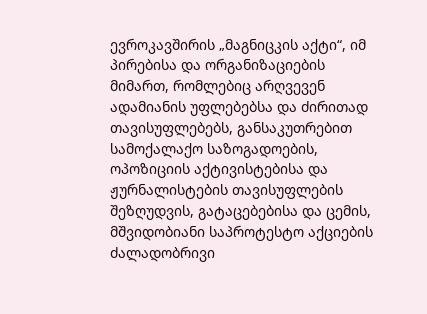ევროკავშირის „მაგნიცკის აქტი“, იმ პირებისა და ორგანიზაციების მიმართ, რომლებიც არღვევენ ადამიანის უფლებებსა და ძირითად თავისუფლებებს, განსაკუთრებით სამოქალაქო საზოგადოების, ოპოზიციის აქტივისტებისა და ჟურნალისტების თავისუფლების შეზღუდვის, გატაცებებისა და ცემის, მშვიდობიანი საპროტესტო აქციების ძალადობრივი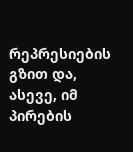რეპრესიების გზით და, ასევე, იმ პირების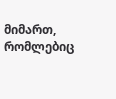მიმართ, რომლებიც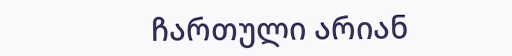ჩართული არიან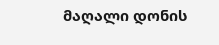მაღალი დონის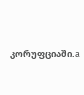კორუფციაში.a